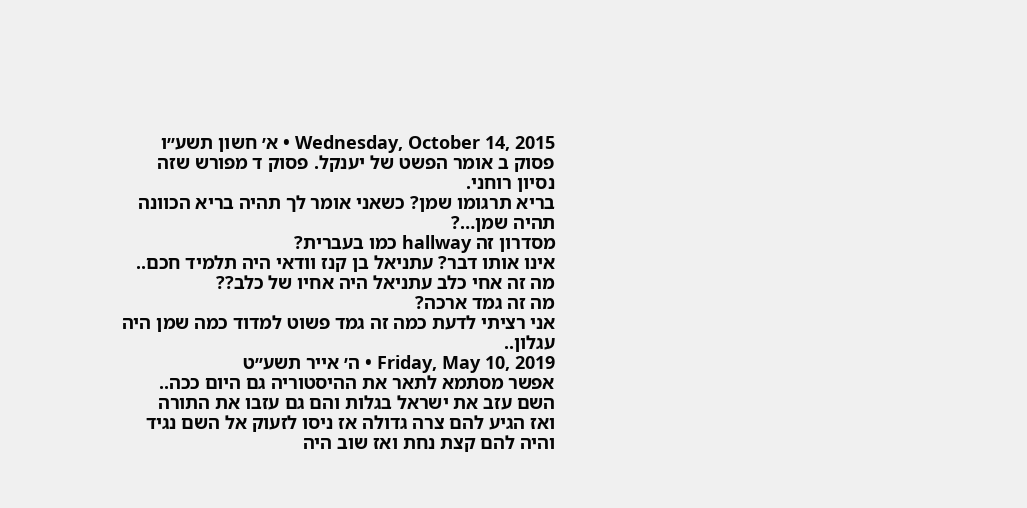Wednesday, October 14, 2015 • א׳ חשון תשע״ו
פסוק ב אומר הפשט של יענקל. פסוק ד מפורש שזה נסיון רוחני.
בריא תרגומו שמן? כשאני אומר לך תהיה בריא הכוונה תהיה שמן…?
מסדרון זה hallway כמו בעברית?
אינו אותו דבר? עתניאל בן קנז וודאי היה תלמיד חכם..
מה זה אחי כלב עתניאל היה אחיו של כלב??
מה זה גמד ארכה?
אני רציתי לדעת כמה זה גמד פשוט למדוד כמה שמן היה עגלון..
Friday, May 10, 2019 • ה׳ אייר תשע״ט
אפשר מסתמא לתאר את ההיסטוריה גם היום ככה..
השם עזב את ישראל בגלות והם גם עזבו את התורה
ואז הגיע להם צרה גדולה אז ניסו לזעוק אל השם נגיד והיה להם קצת נחת ואז שוב היה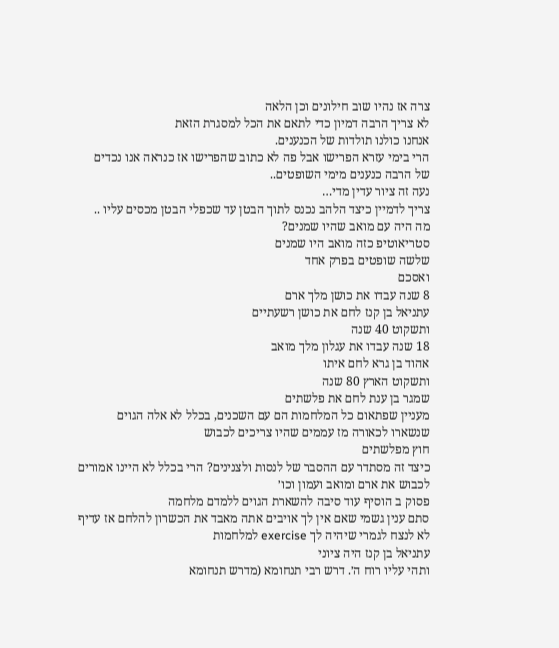צרה אז נהיו שוב חילונים וכן הלאה
לא צריך הרבה דמיון כדי לתאם את הכל למסגרת הזאת
אנחנו כולנו תולדות של הכנענים.
הרי בימי עזרא הפרישו אבל פה לא כתוב שהפרישו אז כנראה אנו נכדים של הרבה כנענים מימי השופטים..
נעה זה ציור עדין מדי…
צריך לדמיין כיצד הלהב נכנס לתוך הבטן עד שכפלי הבטן מכסים עליו ..
מה היה עם מואב שהיו שמנים?
סטריאוטיפ כזה מואב היו שמנים
שלשה שופטים בפרק אחד
ואסכם
8 שנה עבדו את כושן מלך ארם
עתניאל בן קנז לחם את כושן רשעתיים
ותשקוט 40 שנה
18 שנה עבדו את עגלון מלך מואב
אהוד בן גרא לחם איתו
ותשקוט הארץ 80 שנה
שמגר בן ענת לחם את פלשתים
מעניין שפתאום כל המלחמות הם עם השכנים, בכלל לא אלה הגוים שנשארו לכאורה מז עממים שהיו צריכים לכבוש
חוץ מפלשתים
כיצד זה מסתדר עם ההסבר של לנסות ולצנינים? הרי בכלל לא היינו אמורים לכבוש את ארם ומואב ועמון וכו׳
פסוק ב הוסיף עוד סיבה להשארת הגוים ללמדם מלחמה
סתם ענין גשמי שאם אין לך אויבים אתה מאבד את הכשרון להלחם אז עדיף לא לנצח לגמרי שיהיה לך exercise למלחמות
עתניאל בן קנז היה ציוני
ותהי עליו רוח ה׳. דרש רבי תנחומא (מדרש תנחומא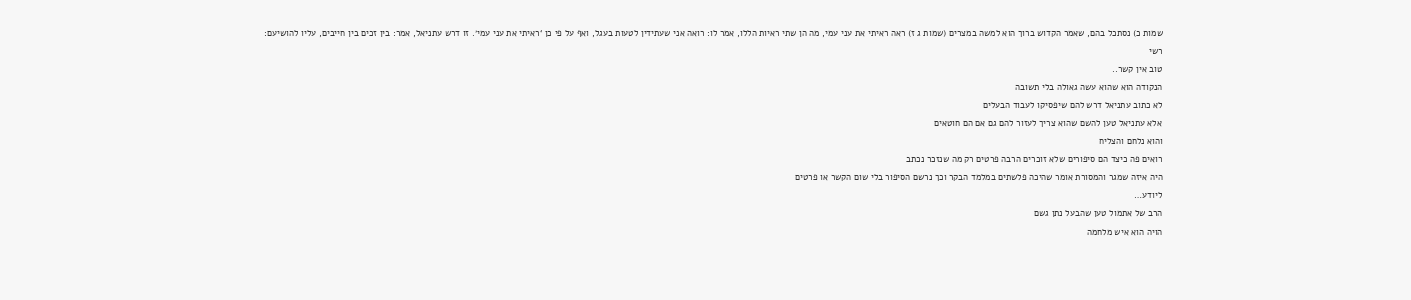שמות כ) נסתכל בהם, שאמר הקדוש ברוך הוא למשה במצרים (שמות ג ז) ראה ראיתי את עני עמי, מה הן שתי ראיות הללו, אמר לו: רואה אני שעתידין לטעות בעגל, ואף על פי כן ‘ראיתי את עני עמי׳. זו דרש עתניאל, אמר: בין זכים בין חייבים, עליו להושיעם:
רשי
טוב אין קשר..
הנקודה הוא שהוא עשה גאולה בלי תשובה
לא כתוב עתניאל דרש להם שיפסיקו לעבוד הבעלים
אלא עתניאל טען להשם שהוא צריך לעזור להם גם אם הם חוטאים
והוא נלחם והצליח
רואים פה כיצד הם סיפורים שלא זוכרים הרבה פרטים רק מה שנזכר נכתב
היה איזה שמגר והמסורת אומר שהיכה פלשתים במלמד הבקר וכך נרשם הסיפור בלי שום הקשר או פרטים
ליודע…
הרב של אתמול טען שהבעל נתן גשם
הויה הוא איש מלחמה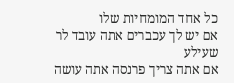כל אחד המומחיות שלו
אם יש לך עכברים אתה עובד לר שעילע
אם אתה צריך פרנסה אתה עושה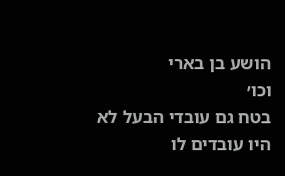הושע בן בארי
וכו׳
בטח גם עובדי הבעל לא היו עובדים לו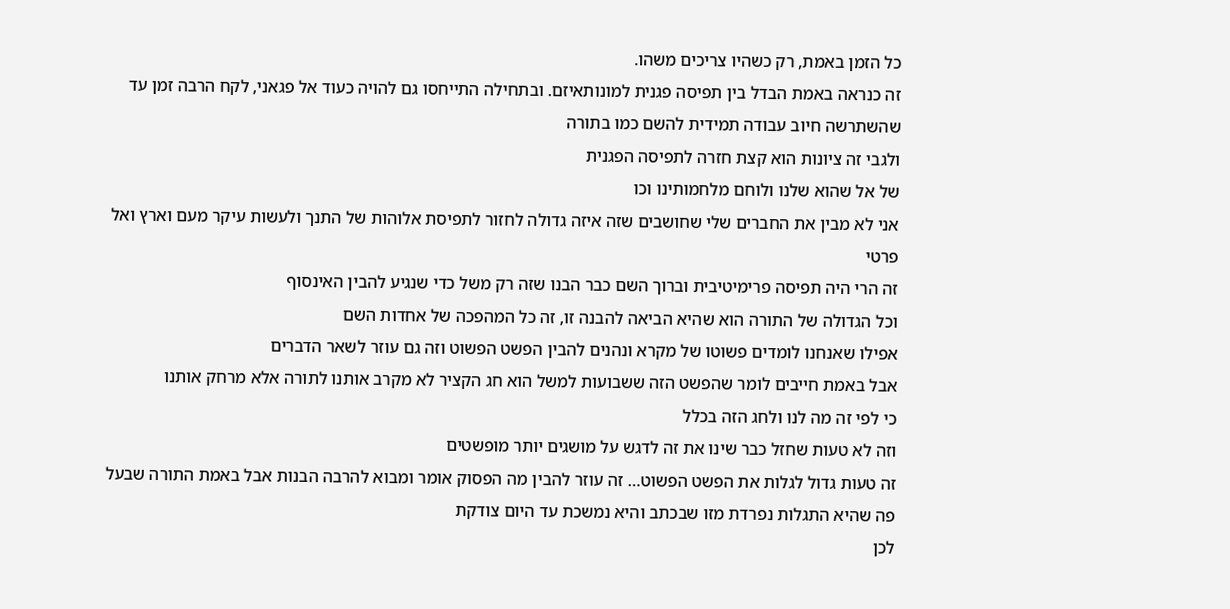כל הזמן באמת, רק כשהיו צריכים משהו.
זה כנראה באמת הבדל בין תפיסה פגנית למונותאיזם. ובתחילה התייחסו גם להויה כעוד אל פגאני, לקח הרבה זמן עד שהשתרשה חיוב עבודה תמידית להשם כמו בתורה
ולגבי זה ציונות הוא קצת חזרה לתפיסה הפגנית
של אל שהוא שלנו ולוחם מלחמותינו וכו
אני לא מבין את החברים שלי שחושבים שזה איזה גדולה לחזור לתפיסת אלוהות של התנך ולעשות עיקר מעם וארץ ואל פרטי
זה הרי היה תפיסה פרימיטיבית וברוך השם כבר הבנו שזה רק משל כדי שנגיע להבין האינסוף
וכל הגדולה של התורה הוא שהיא הביאה להבנה זו, זה כל המהפכה של אחדות השם
אפילו שאנחנו לומדים פשוטו של מקרא ונהנים להבין הפשט הפשוט וזה גם עוזר לשאר הדברים
אבל באמת חייבים לומר שהפשט הזה ששבועות למשל הוא חג הקציר לא מקרב אותנו לתורה אלא מרחק אותנו
כי לפי זה מה לנו ולחג הזה בכלל
וזה לא טעות שחזל כבר שינו את זה לדגש על מושגים יותר מופשטים
זה טעות גדול לגלות את הפשט הפשוט… זה עוזר להבין מה הפסוק אומר ומבוא להרבה הבנות אבל באמת התורה שבעל פה שהיא התגלות נפרדת מזו שבכתב והיא נמשכת עד היום צודקת
לכן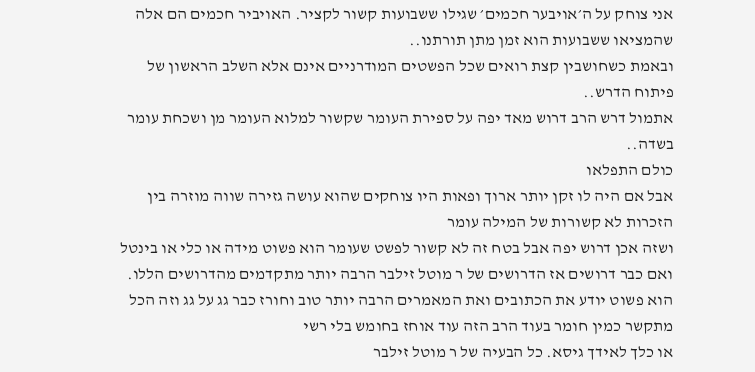אני צוחק על ה׳אויבער חכמים׳ שגילו ששבועות קשור לקציר. האויביר חכמים הם אלה שהמציאו ששבועות הוא זמן מתן תורתנו..
ובאמת כשחושבין קצת רואים שכל הפשטים המודרניים אינם אלא השלב הראשון של פיתוח הדרש..
אתמול דרש הרב דרוש מאד יפה על ספירת העומר שקשור למלוא העומר מן ושכחת עומר בשדה..
כולם התפלאו
אבל אם היה לו זקן יותר ארוך ופאות היו צוחקים שהוא עושה גזירה שווה מוזרה בין הזכרות לא קשורות של המילה עומר
ושזה אכן דרוש יפה אבל בטח זה לא קשור לפשט שעומר הוא פשוט מידה או כלי או בינטל
ואם כבר דרושים אז הדרושים של ר מוטל זילבר הרבה יותר מתקדמים מהדרושים הללו. הוא פשוט יודע את הכתובים ואת המאמרים הרבה יותר טוב וחורז כבר גג על גג וזה הכל מתקשר כמין חומר בעוד הרב הזה עוד אוחז בחומש בלי רשי
או כלך לאידך גיסא. כל הבעיה של ר מוטל זילבר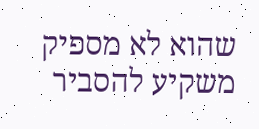שהוא לא מספיק משקיע להסביר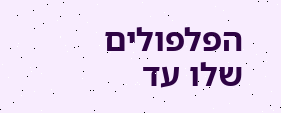הפלפולים שלו עד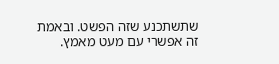שתשתכנע שזה הפשט. ובאמת זה אפשרי עם מעט מאמץ.